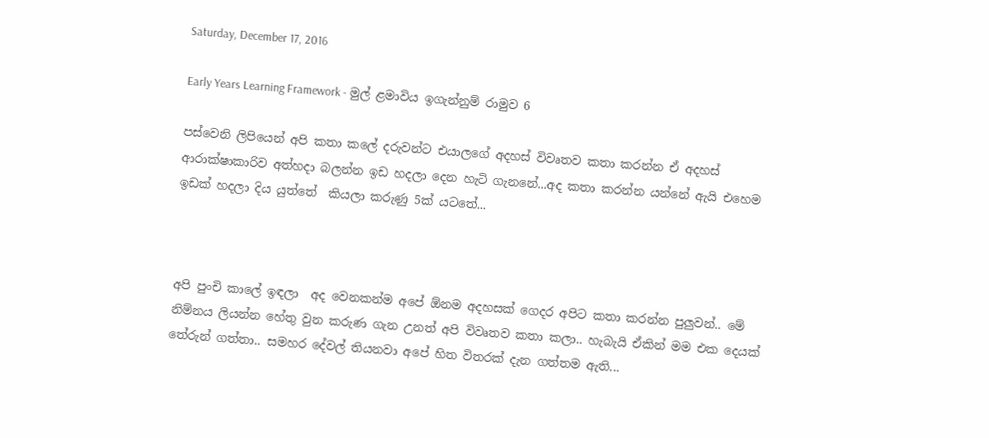Saturday, December 17, 2016

Early Years Learning Framework - මුල් ළමාවිය ඉගැන්නුම් රාමුව 6

පස්වෙනි ලිපියෙන් අපි කතා කලේ දරුවන්ට එයාලගේ අදහස් විවෘතව කතා කරන්න ඒ අදහස් ආරාක්ෂාකාරිව අත්හදා බලන්න ඉඩ හදලා දෙන හැටි ගැනනේ...අද කතා කරන්න යන්නේ ඇයි එහෙම ඉඩක් හදලා දිය යුත්තේ  කියලා කරුණු 5ක් යටතේ...



අපි පුංචි කාලේ ඉඳලා  අද වෙනකන්ම අපේ ඕනම අදහසක් ගෙදර අපිට කතා කරන්න පුලුවන්.. මේ නිම්නය ලියන්න හේතු වුන කරුණ ගැන උනත් අපි විවෘතව කතා කලා.. හැබැයි ඒකින් මම එක දෙයක් තේරුන් ගත්තා.. සමහර දේවල් තියනවා අපේ හිත විතරක් දැන ගත්තම ඇති...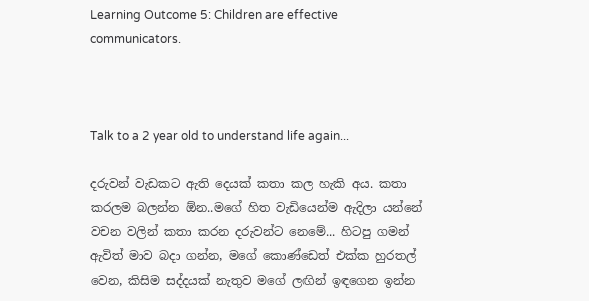Learning Outcome 5: Children are effective communicators.



Talk to a 2 year old to understand life again...

දරුවන් වැඩකට ඇති දෙයක් කතා කල හැකි අය. කතා කරලම බලන්න ඕන..මගේ හිත වැඩියෙන්ම ඇදිලා යන්නේ වචන වලින් කතා කරන දරුවන්ට නෙමේ... හිටපු ගමන් ඇවිත් මාව බදා ගන්න, මගේ කොණ්ඩෙත් එක්ක හුරතල් වෙන, කිසිම සද්දයක් නැතුව මගේ ලඟින් ඉඳගෙන ඉන්න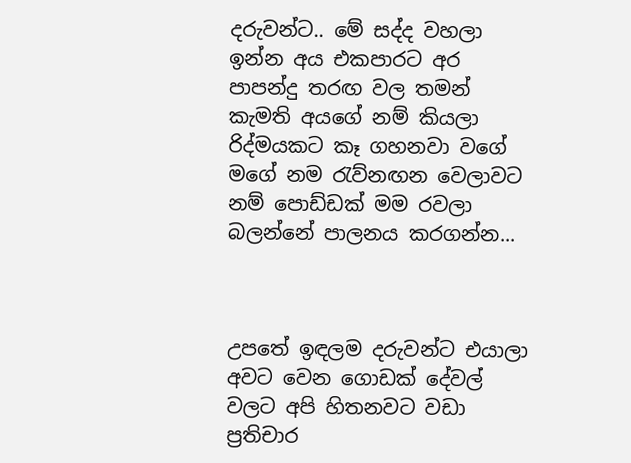දරුවන්ට.. මේ සද්ද වහලා ඉන්න අය එකපාරට අර පාපන්දු තරඟ වල තමන් කැමති අයගේ නම් කියලා රිද්මයකට කෑ ගහනවා වගේ මගේ නම රැව්නඟන වෙලාවට නම් පොඩ්ඩක් මම රවලා බලන්නේ පාලනය කරගන්න...



උපතේ ඉඳලම දරුවන්ට එයාලා අවට වෙන ගොඩක් දේවල් වලට අපි හිතනවට වඩා ප්‍රතිචාර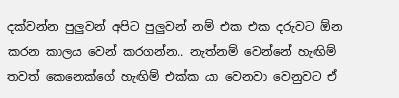දක්වන්න පුලුවන් අපිට පුලුවන් නම් එක එක දරුවට ඕන කරන කාලය වෙන් කරගන්න.. නැත්නම් වෙන්නේ හැඟිම් තවත් කෙනෙක්ගේ හැඟිම් එක්ක යා වෙනවා වෙනුවට ඒ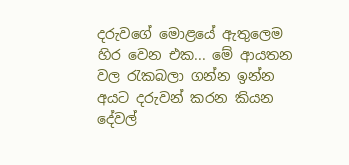දරුවගේ මොළයේ ඇතුලෙම හිර වෙන එක... මේ ආයතන වල රැකබලා ගන්න ඉන්න අයට දරුවන් කරන කියන දේවල්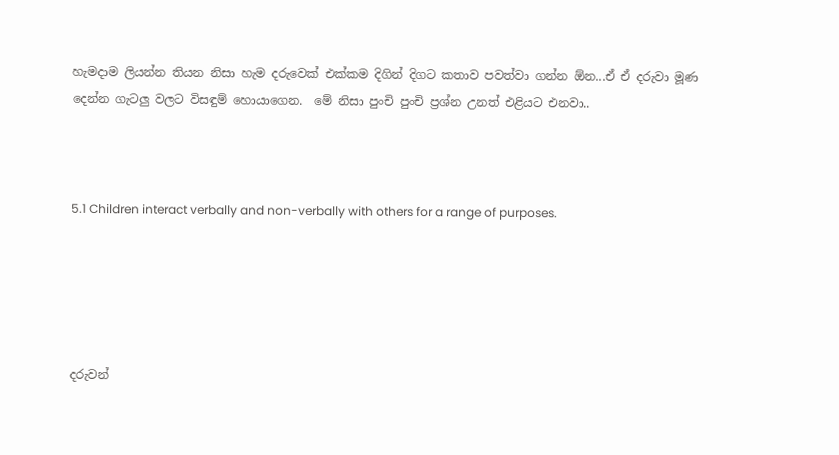හැමදාම ලියන්න තියන නිසා හැම දරුවෙක් එක්කම දිගින් දිගට කතාව පවත්වා ගන්න ඕන...ඒ ඒ දරුවා මූණ දෙන්න ගැටලු වලට විසඳුම් හොයාගෙන.  මේ නිසා පුංචි පුංචි ප්‍රශ්න උනත් එළියට එනවා..



5.1 Children interact verbally and non-verbally with others for a range of purposes.





දරුවන්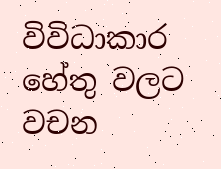විවිධාකාර හේතු වලට වචන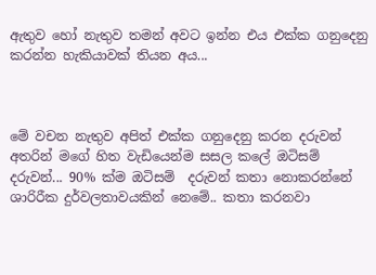ඇතුව හෝ නැතුව තමන් අවට ඉන්න එය එක්ක ගනුදෙනු කරන්න හැකියාවක් තියන අය...



මේ වචන නැතුව අපිත් එක්ක ගනුදෙනු කරන දරුවන් අතරින් මගේ හිත වැඩියෙන්ම සසල කලේ ඔටිසම් දරුවන්... 90% ක්ම ඔටිසම්  දරුවන් කතා නොකරන්නේ ශාරිරීක දුර්වලතාවයකින් නෙමේ.. කතා කරනවා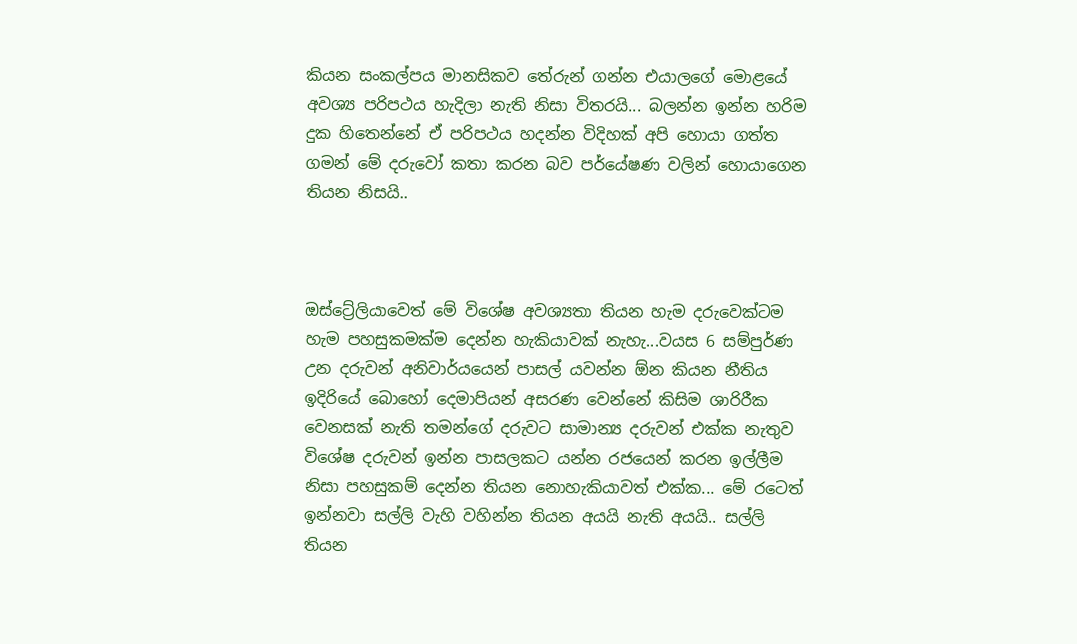කියන සංකල්පය මානසිකව තේරුන් ගන්න එයාලගේ මොළයේ අවශ්‍ය පරිපථය හැදිලා නැති නිසා විතරයි... බලන්න ඉන්න හරිම දුක හිතෙන්නේ ඒ පරිපථය හදන්න විදිහක් අපි හොයා ගත්ත ගමන් මේ දරුවෝ කතා කරන බව පර්යේෂණ වලින් හොයාගෙන තියන නිසයි..



ඔස්ට්‍රේලියාවෙත් මේ විශේෂ අවශ්‍යතා තියන හැම දරුවෙක්ටම හැම පහසුකමක්ම දෙන්න හැකියාවක් නැහැ...වයස 6 සම්පුර්ණ උන දරුවන් අනිවාර්යයෙන් පාසල් යවන්න ඕන කියන නීතිය ඉදිරියේ බොහෝ දෙමාපියන් අසරණ වෙන්නේ කිසිම ශාරිරීක වෙනසක් නැති තමන්ගේ දරුවට සාමාන්‍ය දරුවන් එක්ක නැතුව විශේෂ දරුවන් ඉන්න පාසලකට යන්න රජයෙන් කරන ඉල්ලීම නිසා පහසුකම් දෙන්න තියන නොහැකියාවත් එක්ක... මේ රටෙත් ඉන්නවා සල්ලි වැහි වහින්න තියන අයයි නැති අයයි.. සල්ලි තියන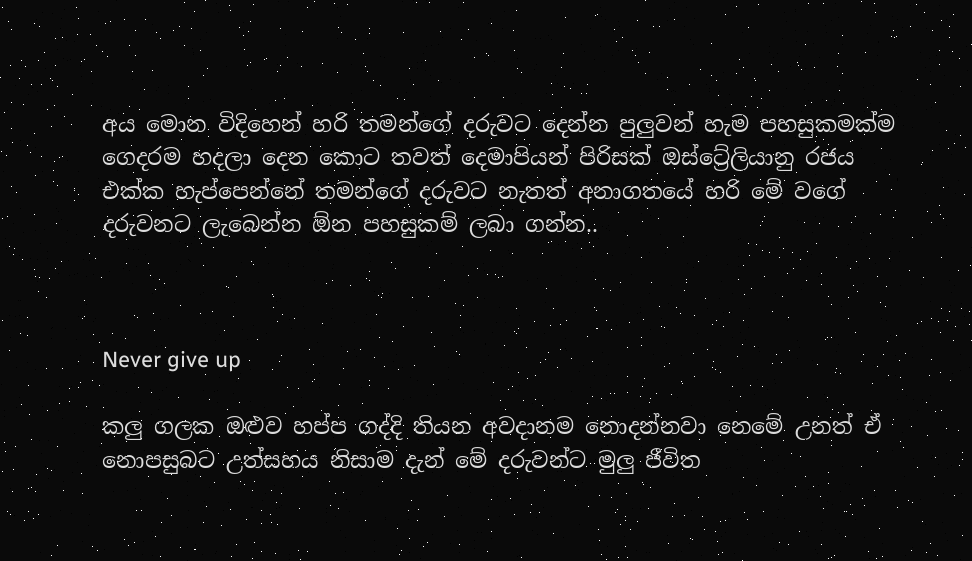අය මොන විදිහෙන් හරි තමන්ගේ දරුවට දෙන්න පුලුවන් හැම පහසුකමක්ම ගෙදරම හදලා දෙන කොට තවත් දෙමාපියන් පිරිසක් ඔස්ට්‍රේලියානු රජය එක්ක හැප්පෙන්නේ තමන්ගේ දරුවට නැතත් අනාගතයේ හරි මේ වගේ දරුවනට ලැබෙන්න ඕන පහසුකම් ලබා ගන්න..



Never give up

කලු ගලක ඔළුව හප්ප ගද්දි තියන අවදානම නොදන්නවා නෙමේ උනත් ඒ නොපසුබට උත්සහය නිසාම දැන් මේ දරුවන්ට මුලු ජීවිත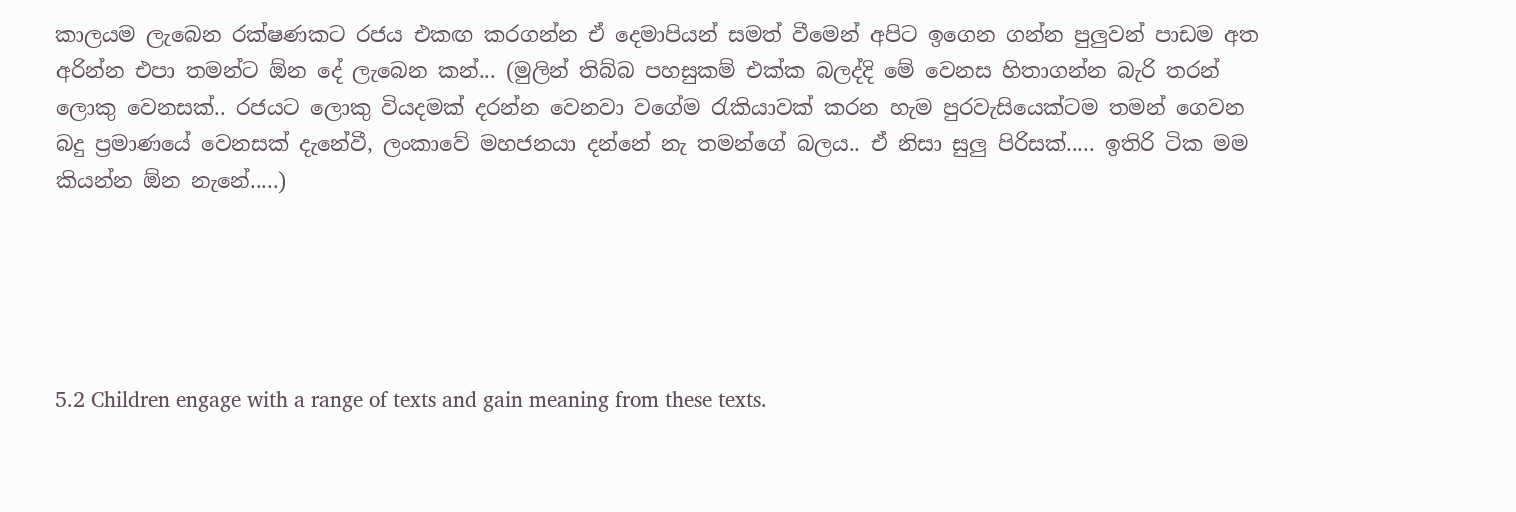කාලයම ලැබෙන රක්ෂණකට රජය එකඟ කරගන්න ඒ දෙමාපියන් සමත් වීමෙන් අපිට ඉගෙන ගන්න පුලුවන් පාඩම අත අරින්න එපා තමන්ට ඕන දේ ලැබෙන කන්... (මුලින් තිබ්බ පහසුකම් එක්ක බලද්දි මේ වෙනස හිතාගන්න බැරි තරන් ලොකු වෙනසක්.. රජයට ලොකු වියදමක් දරන්න වෙනවා වගේම රැකියාවක් කරන හැම පුරවැසියෙක්ටම තමන් ගෙවන බදු ප්‍රමාණයේ වෙනසක් දැනේවී, ලංකාවේ මහජනයා දන්නේ නැ තමන්ගේ බලය.. ඒ නිසා සුලු පිරිසක්..... ඉතිරි ටික මම කියන්න ඕන නැනේ.....)





5.2 Children engage with a range of texts and gain meaning from these texts.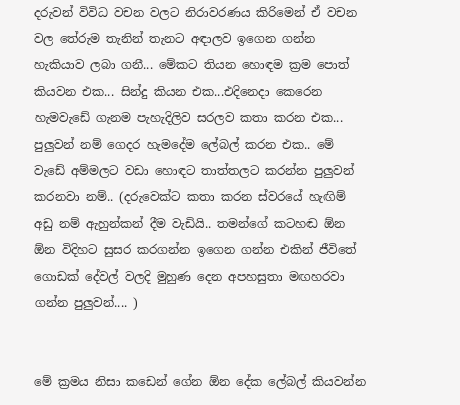දරුවන් විවිධ වචන වලට නිරාවරණය කිරිමෙන් ඒ වචන වල තේරුම තැනින් තැනට අඳාලව ඉගෙන ගන්න හැකියාව ලබා ගනී... මේකට තියන හොඳම ක්‍රම පොත් කියවන එක... සින්දු කියන එක...එදිනෙදා කෙරෙන හැමවැඩේ ගැනම පැහැදිලිව සරලව කතා කරන එක... පුලුවන් නම් ගෙදර හැමදේම ලේබල් කරන එක.. මේ වැඩේ අම්මලට වඩා හොඳට තාත්තලට කරන්න පුලුවන් කරනවා නම්.. (දරුවෙක්ට කතා කරන ස්වරයේ හැඟිම් අඩු නම් ඇහුන්කන් දීම වැඩියි.. තමන්ගේ කටහඬ ඕන ඕන විදිහට සුසර කරගන්න ඉගෙන ගන්න එකින් ජීවිතේ ගොඩක් දේවල් වලදි මුහුණ දෙන අපහසුතා මඟහරවා ගන්න පුලුවන්.... )


මේ ක්‍රමය නිසා කඩෙන් ගේන ඕන දේක ලේබල් කියවන්න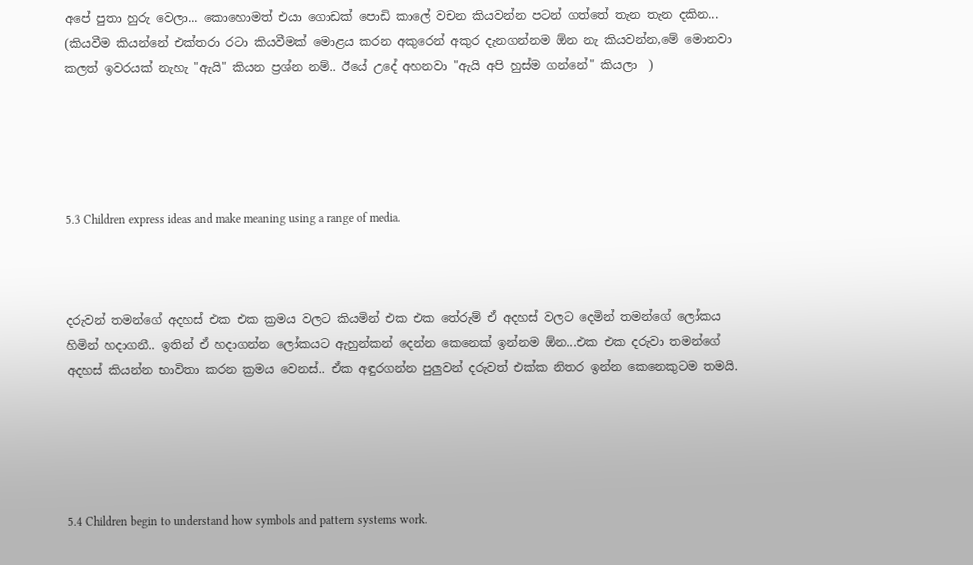අපේ පුතා හුරු වෙලා... කොහොමත් එයා ගොඩක් පොඩි කාලේ වචන කියවන්න පටන් ගත්තේ තැන තැන දකින... (කියවීම කියන්නේ එක්තරා රටා කියවීමක් මොළය කරන අකුරෙන් අකුර දැනගන්නම ඕන නැ කියවන්න,මේ මොනවා කලත් ඉවරයක් නැහැ "ඇයි" කියන ප්‍රශ්න නම්.. ඊයේ උදේ අහනවා "ඇයි අපි හුස්ම ගන්නේ" කියලා  )





5.3 Children express ideas and make meaning using a range of media.



දරුවන් තමන්ගේ අදහස් එක එක ක්‍රමය වලට කියමින් එක එක තේරුම් ඒ අදහස් වලට දෙමින් තමන්ගේ ලෝකය හිමින් හදාගනී.. ඉතින් ඒ හදාගන්න ලෝකයට ඇහුන්කන් දෙන්න කෙනෙක් ඉන්නම ඕන...එක එක දරුවා තමන්ගේ අදහස් කියන්න භාවිතා කරන ක්‍රමය වෙනස්.. ඒක අඳුරගන්න පුලුවන් දරුවත් එක්ක නිතර ඉන්න කෙනෙකුටම තමයි.





5.4 Children begin to understand how symbols and pattern systems work.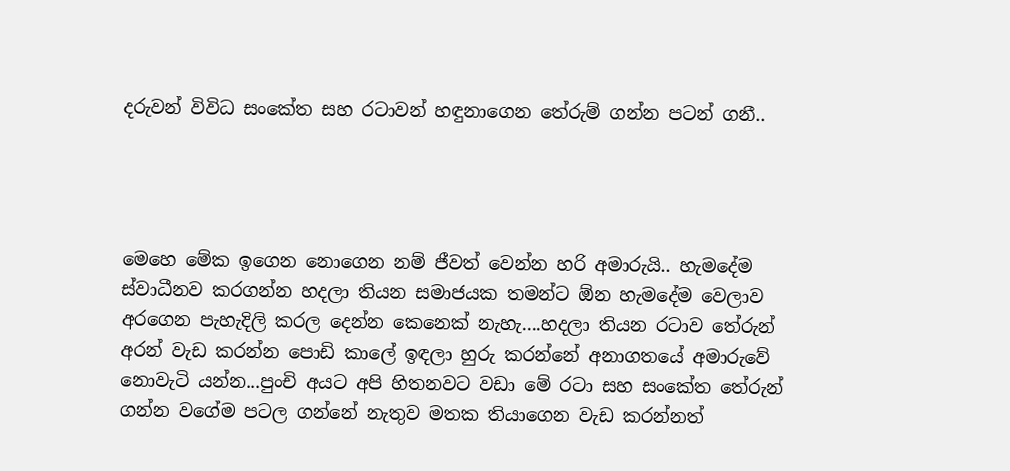දරුවන් විවිධ සංකේත සහ රටාවන් හඳුනාගෙන තේරුම් ගන්න පටන් ගනී..




මෙහෙ මේක ඉගෙන නොගෙන නම් ජීවත් වෙන්න හරි අමාරුයි.. හැමදේම ස්වාධීනව කරගන්න හදලා තියන සමාජයක තමන්ට ඕන හැමදේම වෙලාව අරගෙන පැහැදිලි කරල දෙන්න කෙනෙක් නැහැ....හදලා තියන රටාව තේරුන් අරන් වැඩ කරන්න පොඩි කාලේ ඉඳලා හුරු කරන්නේ අනාගතයේ අමාරුවේ නොවැටි යන්න...පුංචි අයට අපි හිතනවට වඩා මේ රටා සහ සංකේත තේරුන් ගන්න වගේම පටල ගන්නේ නැතුව මතක තියාගෙන වැඩ කරන්නත්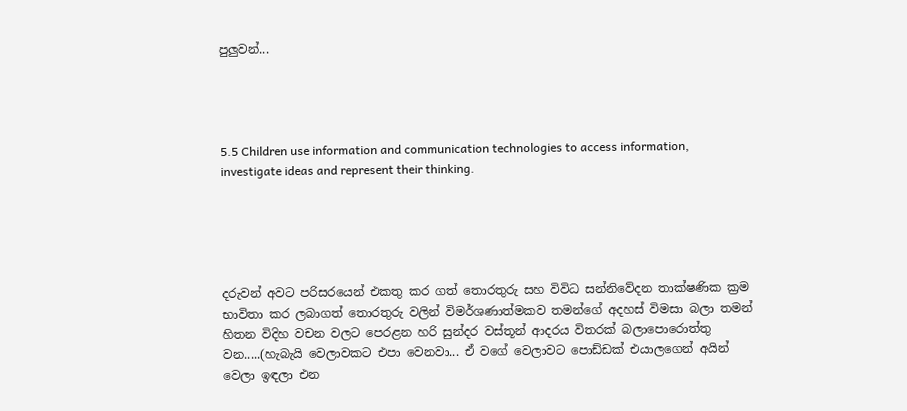පුලුවන්...




5.5 Children use information and communication technologies to access information, investigate ideas and represent their thinking.





දරුවන් අවට පරිසරයෙන් එකතු කර ගත් තොරතුරු සහ විවිධ සන්නිවේදන තාක්ෂණික ක්‍රම භාවිතා කර ලබාගත් තොරතුරු වලින් විමර්ශණාත්මකව තමන්ගේ අදහස් විමසා බලා තමන් හිතන විදිහ වචන වලට පෙරළන හරි සුන්දර වස්තූන් ආදරය විතරක් බලාපොරොත්තු වන.....(හැබැයි වෙලාවකට එපා වෙනවා... ඒ වගේ වෙලාවට පොඩ්ඩක් එයාලගෙන් අයින් වෙලා ඉඳලා එන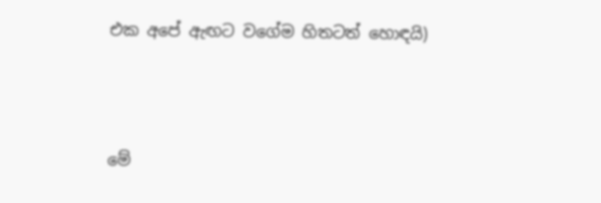එක අපේ ඇඟට වගේම හිතටත් හොඳයි)



මේ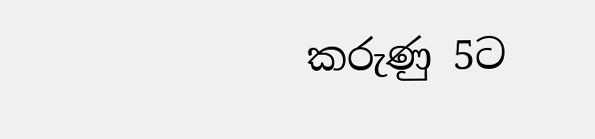කරුණු 5ට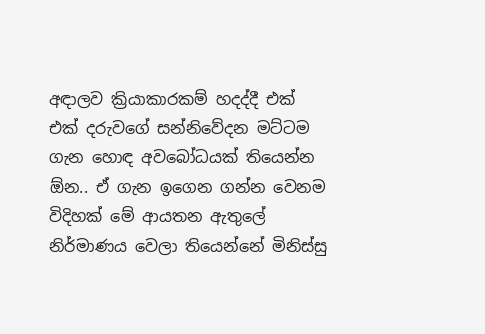අඳාලව ක්‍රියාකාරකම් හදද්දී එක් එක් දරුවගේ සන්නිවේදන මට්ටම ගැන හොඳ අවබෝධයක් තියෙන්න ඕන.. ඒ ගැන ඉගෙන ගන්න වෙනම විදිහක් මේ ආයතන ඇතුලේ නිර්මාණය වෙලා තියෙන්නේ මිනිස්සු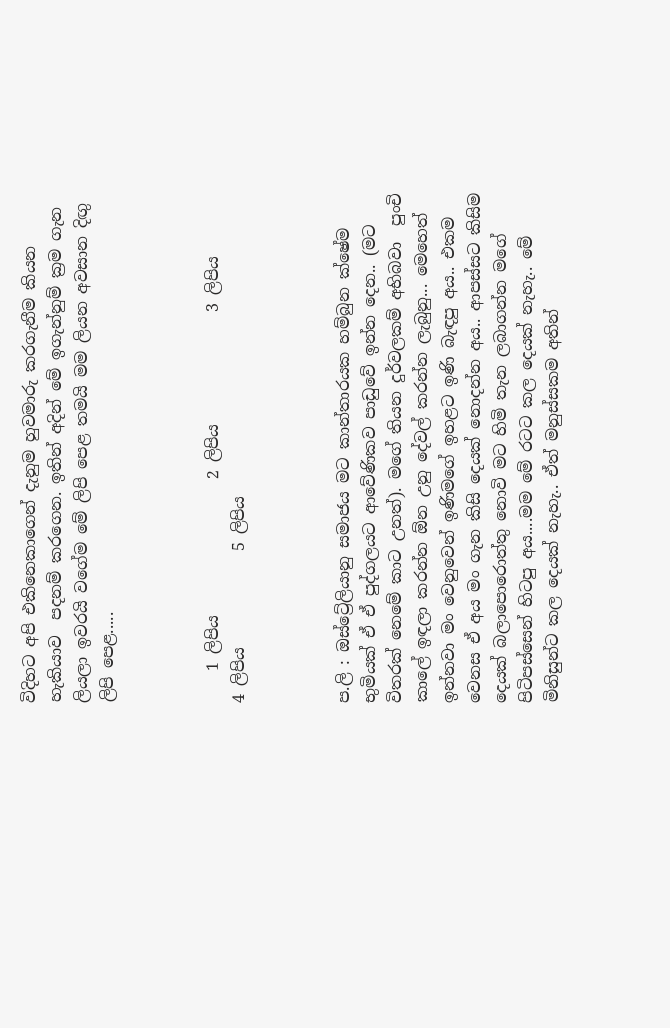විදිහට අපි එකිනෙකාගෙන් දැනුම හුවමාරු කරගැනීම කියන  හැකියාව  පදනම් කරගෙන. ඉතින් අදින් මේ ඉගැන්නුම් ක්‍රම ගැන ලියලා ඉවරයි වගේම මේ ලිපි පෙළ තමයි මම ලියන අවසාන දිඟු ලිපි පෙළ.....



    1 ලිපිය                 2 ලිපිය              3 ලිපිය          4 ලිපිය            5 ලිපිය



ප.ලි : ඔස්ට්‍රේලියානු සමාජය මට කාන්තාරයක හම්බුන ක්ෂේම භුමියක් ඒ ඒ පුද්ගලයට ආවේණිකව පාඩුවේ ඉන්න දෙන.. (මට විතරක් නෙමේ කාට උනත්). මගේ තියන දුර්වලකම් අභිබවා  පුංචි කාලේ ඉඳලා කරන්න ඕන උනු දේවල් කරන්න ලැබුනු... මෙහෙත් ඉන්නවා මං වෙනුවෙන් ඉණිමගේ ඉහළට ඉණි බැඳපු අය.. එකම වෙනස ඒ අය මං ගැන කිසි දෙයක් නොදන්න අය.. ආපස්සට කිසිම දෙයක් බලාපොරොත්තු නොවි මට හිමි තැන ලබාගන්න මගේ පිටිපස්සෙන් හිටපු අය....මම මේ රටට කල දෙයක් නැහැ.. මේ මිනිසුන්ට කල දෙයක් නැහැ.. ඒත් මනුස්සකම අතින්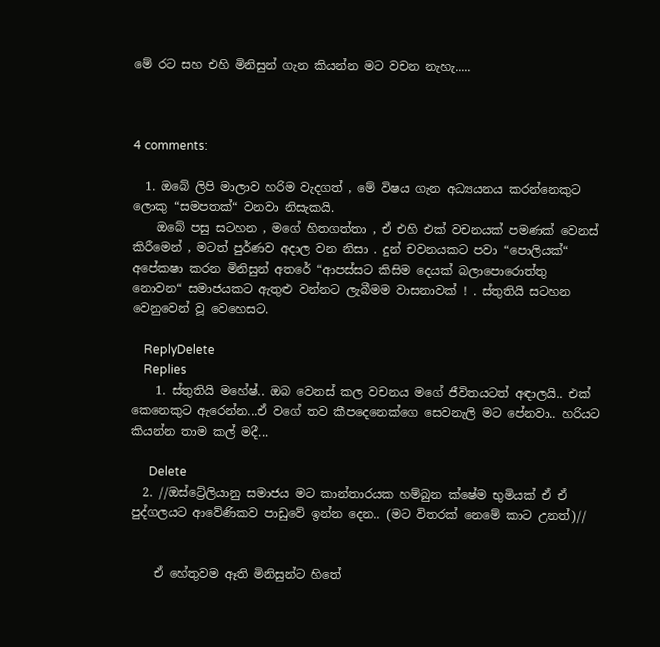මේ රට සහ එහි මිනිසුන් ගැන කියන්න මට වචන නැහැ.....



4 comments:

  1. ඔබේ ලිපි මාලාව හරිම වැදගත් , මේ විෂය ගැන අධ්‍යයනය කරන්නෙකුට ලොකු “සමපතක්“ වනවා නිසැකයි.
    ඔබේ පසු සටහන , මගේ හිතගත්තා , ඒ එහි එක් වචනයක් පමණක් වෙනස් කිරීමෙන් , මටත් පුර්ණව අදාල වන නිසා . දුන් චවනයකට පවා “පොලියක්“ අපේකෂා කරන මිනිසුන් අතරේ “ආපස්සට කිසිම දෙයක් බලාපොරොත්තු නොවන“ සමාජයකට ඇතුළු වන්නට ලැබීමම වාසනාවක් ! . ස්තුතියි සටහන වෙනුවෙන් වූ වෙහෙසට.

    ReplyDelete
    Replies
    1. ස්තුතියි මහේෂ්.. ඔබ වෙනස් කල වචනය මගේ ජීවිතයටත් අඳාලයි.. එක් කෙනෙකුට ඇරෙන්න...ඒ වගේ තව කීපදෙනෙක්ගෙ සෙවනැලි මට පේනවා.. හරියට කියන්න තාම කල් මදී...

      Delete
  2. //ඔස්ට්‍රේලියානු සමාජය මට කාන්තාරයක හම්බුන ක්ෂේම භුමියක් ඒ ඒ පුද්ගලයට ආවේණිකව පාඩුවේ ඉන්න දෙන.. (මට විතරක් නෙමේ කාට උනත්)//


    ඒ හේතුවම ඈති මිනිසුන්ට හිතේ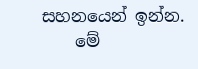සහනයෙන් ඉන්න.
    මේ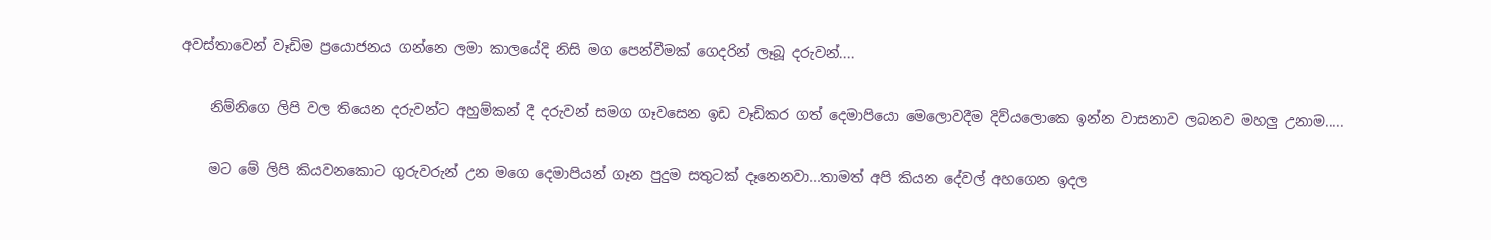අවස්තාවෙන් වෑඩිම ප්‍රයොජනය ගන්නෙ ලමා කාලයේදි නිසි මග පෙන්වීමක් ගෙදරින් ලෑබූ දරුවන්....

    නිම්නිගෙ ලිපි වල තියෙන දරුවන්ට අහුම්කන් දී දරුවන් සමග ගෑවසෙන ඉඩ වෑඩිකර ගත් දෙමාපියො මෙලොවදීම දිව්යලොකෙ ඉන්න වාසනාව ලබනව මහලු උනාම.....

    මට මේ ලිපි කියවනකොට ගුරුවරුන් උන මගෙ දෙමාපියන් ගෑන පුදුම සතුටක් දෑනෙනවා...තාමත් අපි කියන දේවල් අහගෙන ඉදල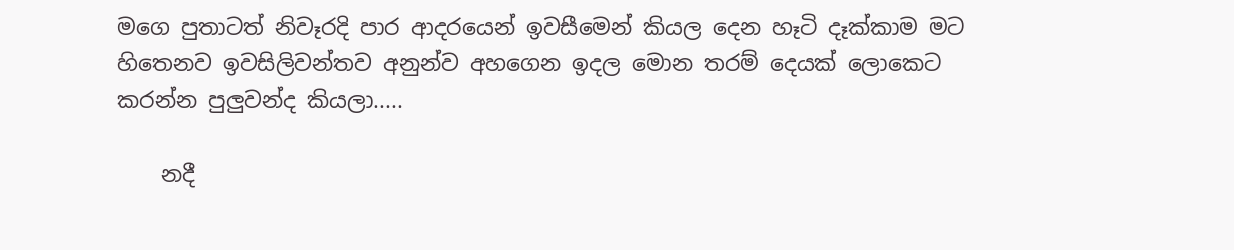මගෙ පුතාටත් නිවෑරදි පාර ආදරයෙන් ඉවසීමෙන් කියල දෙන හෑටි දෑක්කාම මට හිතෙනව ඉවසිලිවන්තව අනුන්ව අහගෙන ඉදල මොන තරම් දෙයක් ලොකෙට කරන්න පුලුවන්ද කියලා.....

    නදී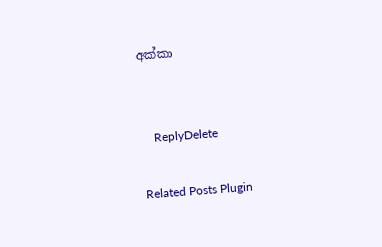අක්කා


    ReplyDelete

Related Posts Plugin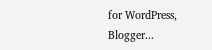for WordPress, Blogger...